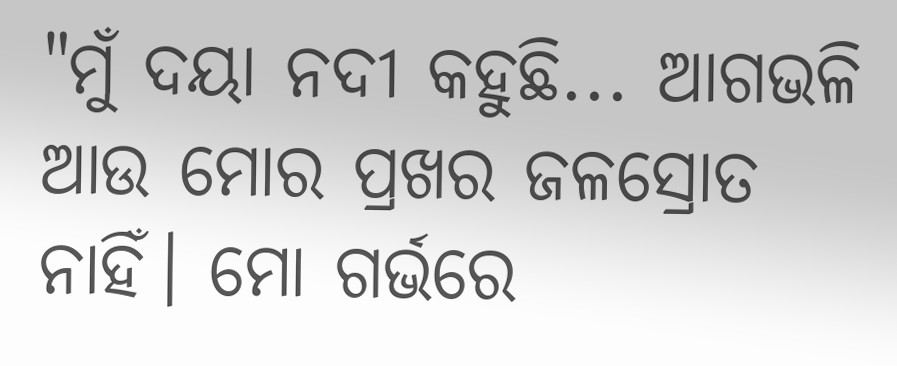"ମୁଁ ଦୟା ନଦୀ କହୁଛି... ଆଗଭଳି ଆଉ ମୋର ପ୍ରଖର ଜଳସ୍ରୋତ ନାହିଁ। ମୋ ଗର୍ଭରେ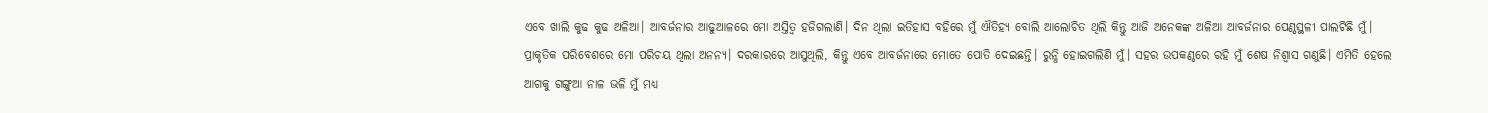ଏବେ ଖାଲି କୁଢ କୁଢ ଅଳିଆ। ଆବର୍ଜନାର ଆଢୁଆଳରେ ମୋ ଅସ୍ତିତ୍ଵ ହଜିଗଲାଣି। ଦିନ ଥିଲା ଇତିହାସ ବହିରେ ମୁଁ ଐତିହ୍ୟ ବୋଲି ଆଲୋଚିତ ଥିଲି କିନ୍ତୁ ଆଜି ଅନେକଙ୍କ ଅଳିଆ ଆବର୍ଜନାର ପେଣ୍ଠସ୍ଥଳୀ ପାଲଟିଛି ମୁଁ। ପ୍ରାକୃତିକ ପରିବେଶରେ ମୋ ପରିଚୟ ଥିଲା ଅନନ୍ୟ। ଦରକାରରେ ଆସୁଥିଲି, କିନ୍ତୁ ଏବେ ଆବର୍ଜନାରେ ମୋତେ ପୋତି ଦେଇଛନ୍ତି। ରୁନ୍ଧି ହୋଇଗଲିଣି ମୁଁ। ସହର ଉପକଣ୍ଠରେ ରହି ମୁଁ ଶେଷ ନିଶ୍ଵାସ ଗଣୁଛି। ଏମିତି ହେଲେ ଆଗକୁ ଗଙ୍ଗୁଆ ନାଳ ଭଳି ମୁଁ ମଧ୍ୟ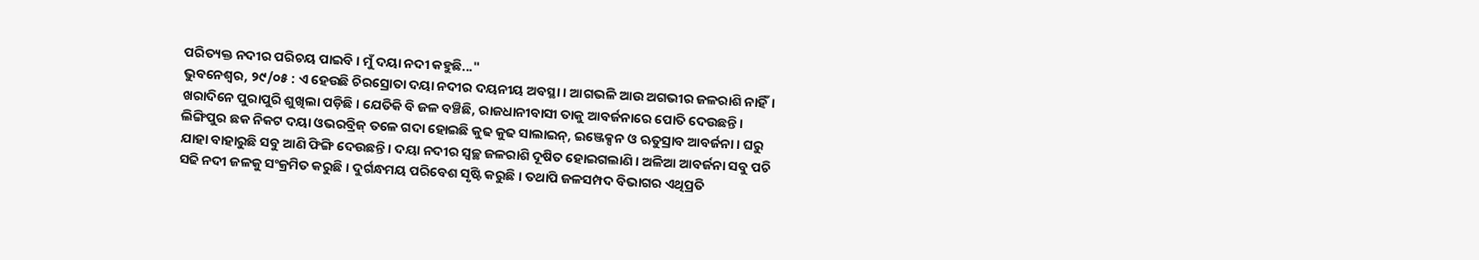ପରିତ୍ୟକ୍ତ ନଦୀର ପରିଚୟ ପାଇବି। ମୁଁ ଦୟା ନଦୀ କହୁଛି..."
ଭୁବନେଶ୍ଵର, ୨୯/୦୫ : ଏ ହେଉଛି ଚିରସ୍ରୋତା ଦୟା ନଦୀର ଦୟନୀୟ ଅବସ୍ଥା। ଆଗଭଳି ଆଉ ଅଗଭୀର ଜଳରାଶି ନାହିଁ। ଖରାଦିନେ ପୁରାପୁରି ଶୁଖିଲା ପଡ଼ିଛି। ଯେତିକି ବି ଜଳ ବଞ୍ଚିଛି, ରାଜଧାନୀବାସୀ ତାକୁ ଆବର୍ଜନାରେ ପୋତି ଦେଉଛନ୍ତି। ଲିଙ୍ଗିପୁର ଛକ ନିକଟ ଦୟା ଓଭରବ୍ରିଜ୍ ତଳେ ଗଦା ହୋଇଛି କୁଢ କୁଢ ସାଲାଇନ୍, ଇଞ୍ଜେକ୍ସନ ଓ ଋତୁସ୍ରାବ ଆବର୍ଜନା। ଘରୁ ଯାହା ବାହାରୁଛି ସବୁ ଆଣି ଫିଙ୍ଗି ଦେଉଛନ୍ତି। ଦୟା ନଦୀର ସ୍ଵଚ୍ଛ ଜଳରାଶି ଦୂଷିତ ହୋଇଗଲାଣି। ଅଳିଆ ଆବର୍ଜନା ସବୁ ପଚି ସଢି ନଦୀ ଜଳକୁ ସଂକ୍ରମିତ କରୁଛି। ଦୁର୍ଗନ୍ଧମୟ ପରିବେଶ ସୃଷ୍ଟି କରୁଛି। ତଥାପି ଜଳସମ୍ପଦ ବିଭାଗର ଏଥିପ୍ରତି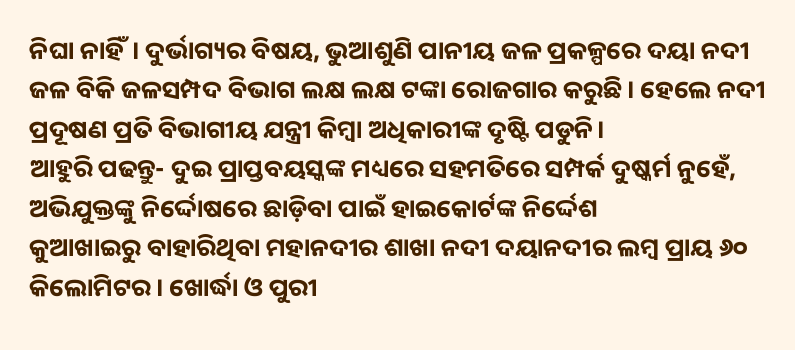ନିଘା ନାହିଁ। ଦୁର୍ଭାଗ୍ୟର ବିଷୟ, ଭୁଆଶୁଣି ପାନୀୟ ଜଳ ପ୍ରକଳ୍ପରେ ଦୟା ନଦୀ ଜଳ ବିକି ଜଳସମ୍ପଦ ବିଭାଗ ଲକ୍ଷ ଲକ୍ଷ ଟଙ୍କା ରୋଜଗାର କରୁଛି। ହେଲେ ନଦୀ ପ୍ରଦୂଷଣ ପ୍ରତି ବିଭାଗୀୟ ଯନ୍ତ୍ରୀ କିମ୍ଵା ଅଧିକାରୀଙ୍କ ଦୃଷ୍ଟି ପଡୁନି।
ଆହୁରି ପଢନ୍ତୁ- ଦୁଇ ପ୍ରାପ୍ତବୟସ୍କଙ୍କ ମଧ୍ୟରେ ସହମତିରେ ସମ୍ପର୍କ ଦୁଷ୍କର୍ମ ନୁହେଁ, ଅଭିଯୁକ୍ତଙ୍କୁ ନିର୍ଦ୍ଦୋଷରେ ଛାଡ଼ିବା ପାଇଁ ହାଇକୋର୍ଟଙ୍କ ନିର୍ଦ୍ଦେଶ
କୁଆଖାଇରୁ ବାହାରିଥିବା ମହାନଦୀର ଶାଖା ନଦୀ ଦୟାନଦୀର ଲମ୍ଵ ପ୍ରାୟ ୬୦ କିଲୋମିଟର। ଖୋର୍ଦ୍ଧା ଓ ପୁରୀ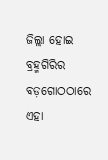ଜିଲ୍ଲା ହୋଇ ବ୍ରହ୍ମଗିରିର ବଡ଼ଗୋଠଠାରେ ଏହା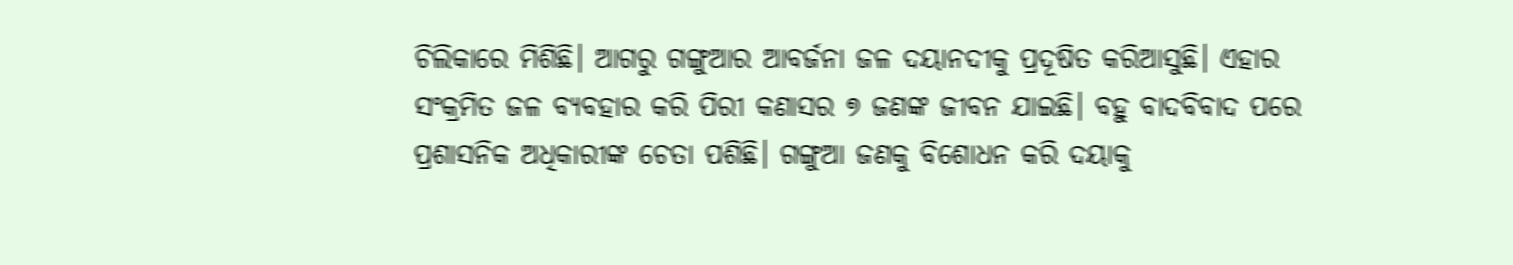ଚିଲିକାରେ ମିଶିଛି। ଆଗରୁ ଗଙ୍ଗୁଆର ଆବର୍ଜନା ଜଳ ଦୟାନଦୀକୁ ପ୍ରଦୂଷିତ କରିଆସୁଛି। ଏହାର ସଂକ୍ରମିତ ଜଳ ବ୍ୟବହାର କରି ପିରୀ କଣାସର ୭ ଜଣଙ୍କ ଜୀବନ ଯାଇଛି। ବହୁ ବାଦବିବାଦ ପରେ ପ୍ରଶାସନିକ ଅଧିକାରୀଙ୍କ ଚେତା ପଶିଛି। ଗଙ୍ଗୁଆ ଜଣକୁ ବିଶୋଧନ କରି ଦୟାକୁ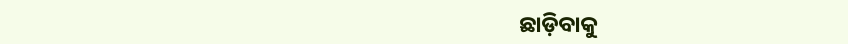ଛାଡ଼ିବାକୁ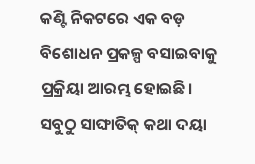କଣ୍ଟି ନିକଟରେ ଏକ ବଡ଼ ବିଶୋଧନ ପ୍ରକଳ୍ପ ବସାଇବାକୁ ପ୍ରକ୍ରିୟା ଆରମ୍ଭ ହୋଇଛି। ସବୁଠୁ ସାଙ୍ଘାତିକ୍ କଥା ଦୟା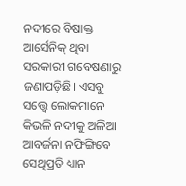ନଦୀରେ ବିଷାକ୍ତ ଆର୍ସେନିକ୍ ଥିବା ସରକାରୀ ଗବେଷଣାରୁ ଜଣାପଡ଼ିଛି। ଏସବୁ ସତ୍ତ୍ଵେ ଲୋକମାନେ କିଭଳି ନଦୀକୁ ଅଳିଆ ଆବର୍ଜନା ନଫିଙ୍ଗିବେ ସେଥିପ୍ରତି ଧ୍ୟାନ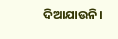ଦିଆଯାଉନି।